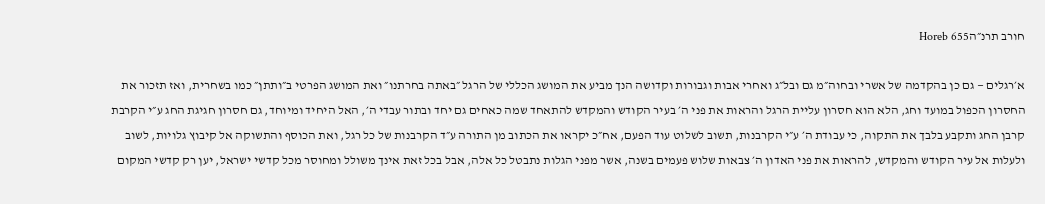חורב תרנ״הHoreb 655

א׳רגלים — גם כן בהקדמה של אשרי ובחוה״מ גם ובל״ג ואחרי אבות וגבורות וקדושה הנך מביע את המושג הכללי של הרגל ״באתה בחרתנו״ ואת המושג הפרטי ב״ותתן״ כמו בשחרית, ואז תזכור את החסרון הכפול במועד וחג, הלא הוא חסרון עליית הרגל והראות את פני ה׳ בעיר הקודש והמקדש להתאחד שמה כאחים גם יחד ובתור עבדי ה׳, האל היחיד ומיוחד, גם חסרון חגיגת החג ע״י הקרבת קרבן החג ותקבע בלבך את התקוה, כי עבודת ה׳ ע״י הקרבנות, תשוב לשלוט עוד הפעם, אח״כ יקראו את הכתוב מן התורה ע״ד הקרבנות של כל רגל, ואת הכוסף והתשוקה אל קיבוץ גלויות, לשוב ולעלות אל עיר הקודש והמקדש, להראות את פני האדון ה׳ צבאות שלוש פעמים בשנה, אשר מפני הגלות נתבטל כל אלה, אבל בכל זאת אינך משולל ומחוסר מכל קדשי ישראל, יען רק קדשי המקום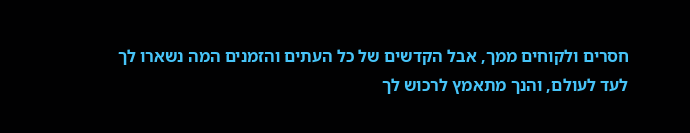חסרים ולקוחים ממך, אבל הקדשים של כל העתים והזמנים המה נשארו לך לעד לעולם, והנך מתאמץ לרכוש לך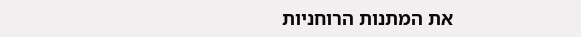את המתנות הרוחניות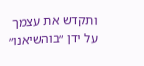ותקדש את עצמך על ידן ״בוהשיאנו״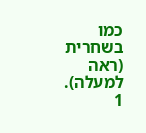כמו בשחרית (ראה למעלה).
1